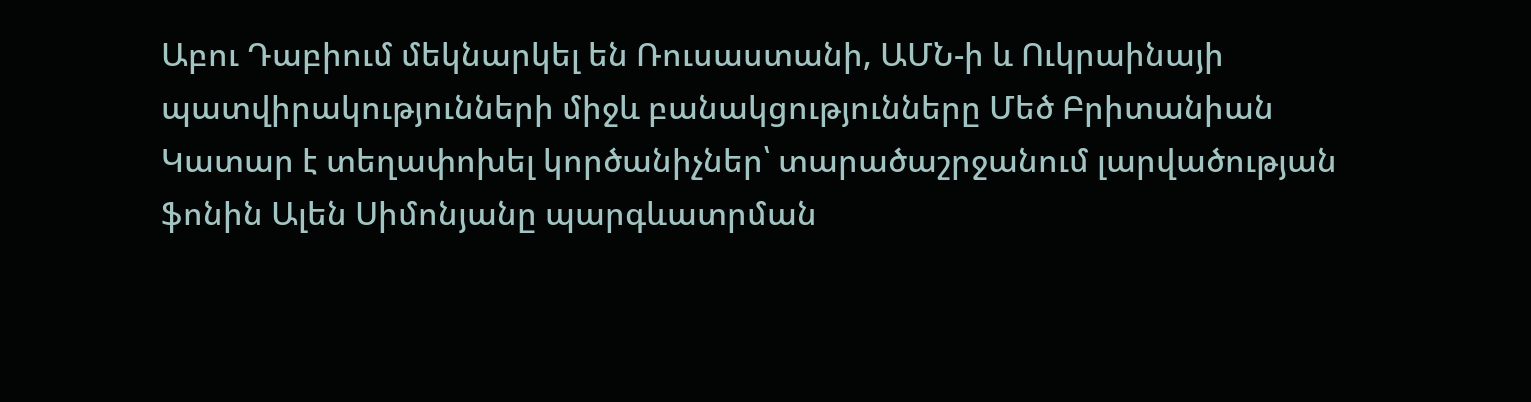Աբու Դաբիում մեկնարկել են Ռուսաստանի, ԱՄՆ-ի և Ուկրաինայի պատվիրակությունների միջև բանակցությունները Մեծ Բրիտանիան Կատար է տեղափոխել կործանիչներ՝ տարածաշրջանում լարվածության ֆոնին Ալեն Սիմոնյանը պարգևատրման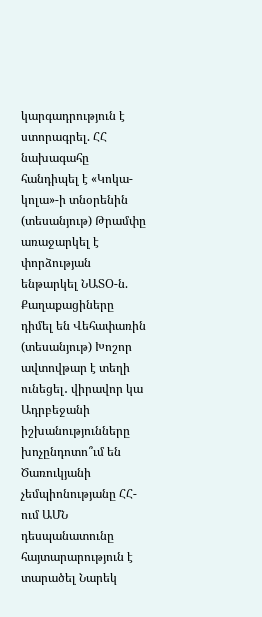կարգադրություն է ստորագրել. ՀՀ նախագահը հանդիպել է «Կոկա-կոլա»-ի տնօրենին (տեսանյութ) Թրամփը առաջարկել է փորձության ենթարկել ՆԱՏՕ-ն. Քաղաքացիները դիմել են Վեհափառին (տեսանյութ) Խոշոր ավտովթար է տեղի ունեցել․ վիրավոր կա Ադրբեջանի իշխանությունները խոչընդոտո՞ւմ են Ծառուկյանի չեմպիոնությանը ՀՀ-ում ԱՄՆ դեսպանատունը հայտարարություն է տարածել Նարեկ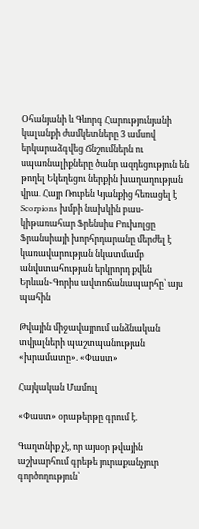Օհանյանի և Գևորգ Հարությունյանի կալանքի ժամկետները 3 ամսով երկարաձգվեց Ճնշումներն ու սպառնալիքները ծանր ազդեցություն են թողել Եկեղեցու ներքին խաղաղության վրա․ Հայր Ռուբեն Կյանքից հեռացել է Scorpions խմբի նախկին բաս-կիթառահար Ֆրենսիս Բուխոլցը Ֆրանսիայի խորհրդարանը մերժել է կառավարության նկատմամբ անվստահության երկրորդ քվեն Երևան֊Գորիս ավտոճանապարհը՝ այս պահին

Թվային միջավայրում անձնական տվյալների պաշտպանության «խրամատը». «Փաստ»

Հայկական Մամուլ

«Փաստ» օրաթերթը գրում է.

Գաղտնիք չէ, որ այսօր թվային աշխարհում գրեթե յուրաքանչյուր գործողություն՝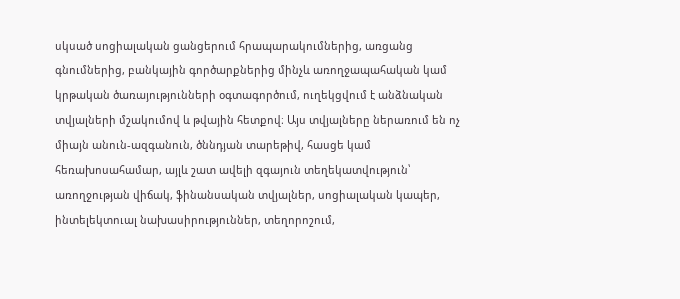սկսած սոցիալական ցանցերում հրապարակումներից, առցանց գնումներից, բանկային գործարքներից մինչև առողջապահական կամ կրթական ծառայությունների օգտագործում, ուղեկցվում է անձնական տվյալների մշակումով և թվային հետքով։ Այս տվյալները ներառում են ոչ միայն անուն-ազգանուն, ծննդյան տարեթիվ, հասցե կամ հեռախոսահամար, այլև շատ ավելի զգայուն տեղեկատվություն՝ առողջության վիճակ, ֆինանսական տվյալներ, սոցիալական կապեր, ինտելեկտուալ նախասիրություններ, տեղորոշում,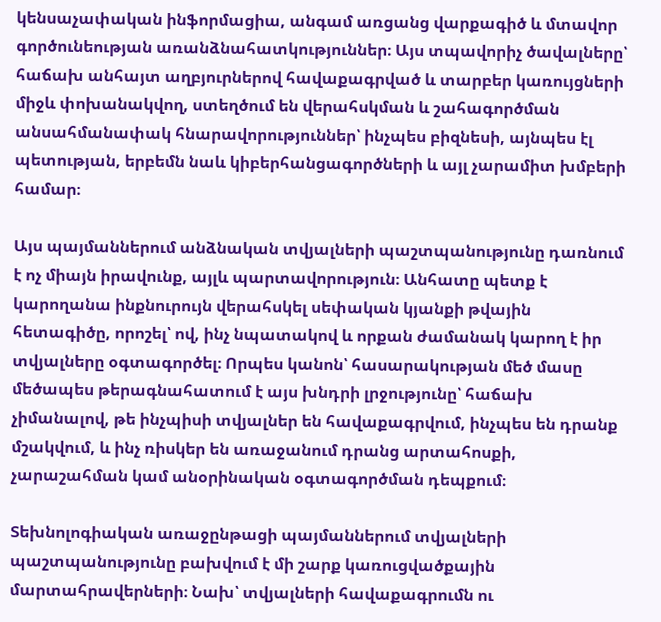կենսաչափական ինֆորմացիա, անգամ առցանց վարքագիծ և մտավոր գործունեության առանձնահատկություններ։ Այս տպավորիչ ծավալները՝ հաճախ անհայտ աղբյուրներով հավաքագրված և տարբեր կառույցների միջև փոխանակվող, ստեղծում են վերահսկման և շահագործման անսահմանափակ հնարավորություններ՝ ինչպես բիզնեսի, այնպես էլ պետության, երբեմն նաև կիբերհանցագործների և այլ չարամիտ խմբերի համար։

Այս պայմաններում անձնական տվյալների պաշտպանությունը դառնում է ոչ միայն իրավունք, այլև պարտավորություն։ Անհատը պետք է կարողանա ինքնուրույն վերահսկել սեփական կյանքի թվային հետագիծը, որոշել՝ ով, ինչ նպատակով և որքան ժամանակ կարող է իր տվյալները օգտագործել։ Որպես կանոն՝ հասարակության մեծ մասը մեծապես թերագնահատում է այս խնդրի լրջությունը՝ հաճախ չիմանալով, թե ինչպիսի տվյալներ են հավաքագրվում, ինչպես են դրանք մշակվում, և ինչ ռիսկեր են առաջանում դրանց արտահոսքի, չարաշահման կամ անօրինական օգտագործման դեպքում։

Տեխնոլոգիական առաջընթացի պայմաններում տվյալների պաշտպանությունը բախվում է մի շարք կառուցվածքային մարտահրավերների։ Նախ՝ տվյալների հավաքագրումն ու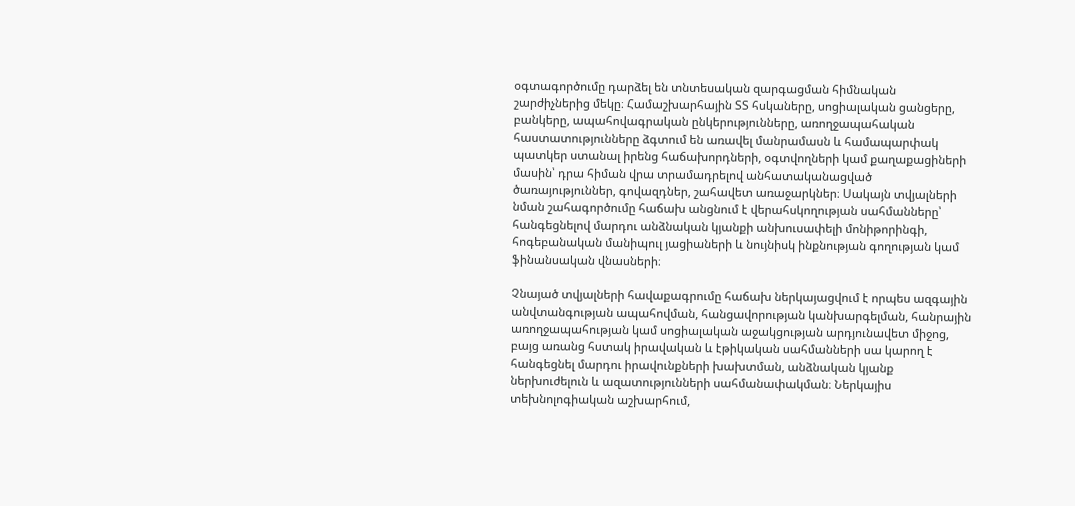օգտագործումը դարձել են տնտեսական զարգացման հիմնական շարժիչներից մեկը։ Համաշխարհային ՏՏ հսկաները, սոցիալական ցանցերը, բանկերը, ապահովագրական ընկերությունները, առողջապահական հաստատությունները ձգտում են առավել մանրամասն և համապարփակ պատկեր ստանալ իրենց հաճախորդների, օգտվողների կամ քաղաքացիների մասին՝ դրա հիման վրա տրամադրելով անհատականացված ծառայություններ, գովազդներ, շահավետ առաջարկներ։ Սակայն տվյալների նման շահագործումը հաճախ անցնում է վերահսկողության սահմանները՝ հանգեցնելով մարդու անձնական կյանքի անխուսափելի մոնիթորինգի, հոգեբանական մանիպուլ յացիաների և նույնիսկ ինքնության գողության կամ ֆինանսական վնասների։

Չնայած տվյալների հավաքագրումը հաճախ ներկայացվում է որպես ազգային անվտանգության ապահովման, հանցավորության կանխարգելման, հանրային առողջապահության կամ սոցիալական աջակցության արդյունավետ միջոց, բայց առանց հստակ իրավական և էթիկական սահմանների սա կարող է հանգեցնել մարդու իրավունքների խախտման, անձնական կյանք ներխուժելուն և ազատությունների սահմանափակման։ Ներկայիս տեխնոլոգիական աշխարհում,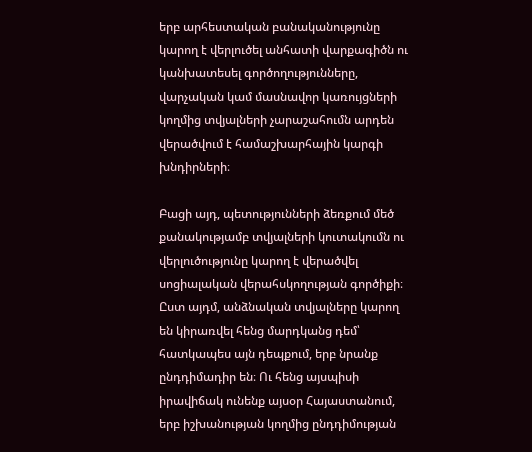երբ արհեստական բանականությունը կարող է վերլուծել անհատի վարքագիծն ու կանխատեսել գործողությունները, վարչական կամ մասնավոր կառույցների կողմից տվյալների չարաշահումն արդեն վերածվում է համաշխարհային կարգի խնդիրների։

Բացի այդ, պետությունների ձեռքում մեծ քանակությամբ տվյալների կուտակումն ու վերլուծությունը կարող է վերածվել սոցիալական վերահսկողության գործիքի։ Ըստ այդմ, անձնական տվյալները կարող են կիրառվել հենց մարդկանց դեմ՝ հատկապես այն դեպքում, երբ նրանք ընդդիմադիր են։ Ու հենց այսպիսի իրավիճակ ունենք այսօր Հայաստանում, երբ իշխանության կողմից ընդդիմության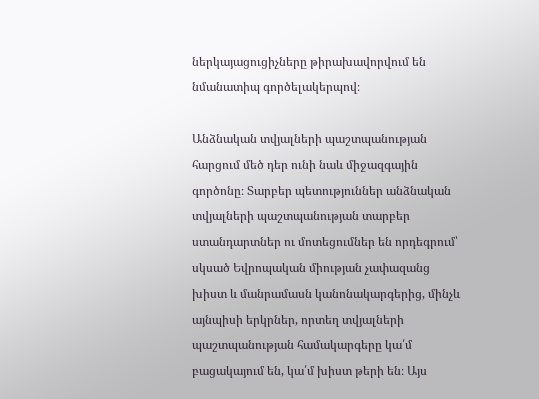ներկայացուցիչները թիրախավորվում են նմանատիպ գործելակերպով։

Անձնական տվյալների պաշտպանության հարցում մեծ դեր ունի նաև միջազգային գործոնը։ Տարբեր պետություններ անձնական տվյալների պաշտպանության տարբեր ստանդարտներ ու մոտեցումներ են որդեգրում՝ սկսած Եվրոպական միության չափազանց խիստ և մանրամասն կանոնակարգերից, մինչև այնպիսի երկրներ, որտեղ տվյալների պաշտպանության համակարգերը կա՛մ բացակայում են, կա՛մ խիստ թերի են։ Այս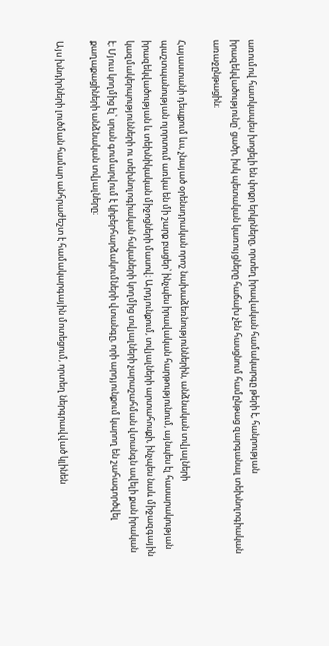առումով հատկապես խոցելի են փոքր երկրները, որտեղ իրավական համակարգը թերի է, հանրության իրազեկվածությունը՝ ցածր, իսկ պետական կառույցները հաճախ չեն հասցնում համընթաց զարգանալ տեխնոլոգիական առաջընթացին։

Հայաստանի դեպքում ևս, չնայած օրենսդրական որոշ նախաձեռնություններին, անձնական տվյալների պաշտպանության ոլորտում առկա են մի շարք բացեր՝ ինչպես իրավական հարթությունում, այնպես էլ հասարակության իրազեկվածության և տեխնիկական միջոցների մասով։ Արդյունքում, տվյալների արտահոսքի, ինչպես նաև միջազգային կազմակերպությունների ու տեխնոլոգիական հսկաների կողմից տվյալների չարաշահման վտանգն ավելի քան իրական է։ Մյուս կողմից էլ՝ սրան գումարվում է կիբերհարձակումների վտանգը, որի արդյունքում կարող են շահագործվել քաղաքացիների անձնական տվյալները։

Այս խնդիրների լուծման համար անհրաժեշտ է համակարգային մոտեցում, որտեղ ներգրավված կլինեն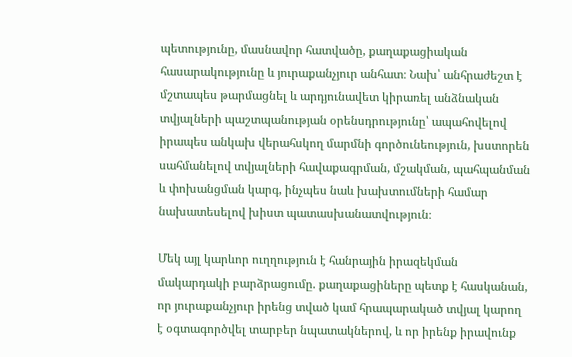պետությունը, մասնավոր հատվածը, քաղաքացիական հասարակությունը և յուրաքանչյուր անհատ։ Նախ՝ անհրաժեշտ է մշտապես թարմացնել և արդյունավետ կիրառել անձնական տվյալների պաշտպանության օրենսդրությունը՝ ապահովելով իրապես անկախ վերահսկող մարմնի գործունեություն, խստորեն սահմանելով տվյալների հավաքագրման, մշակման, պահպանման և փոխանցման կարգ, ինչպես նաև խախտումների համար նախատեսելով խիստ պատասխանատվություն։

Մեկ այլ կարևոր ուղղություն է հանրային իրազեկման մակարդակի բարձրացումը. քաղաքացիները պետք է հասկանան, որ յուրաքանչյուր իրենց տված կամ հրապարակած տվյալ կարող է օգտագործվել տարբեր նպատակներով, և որ իրենք իրավունք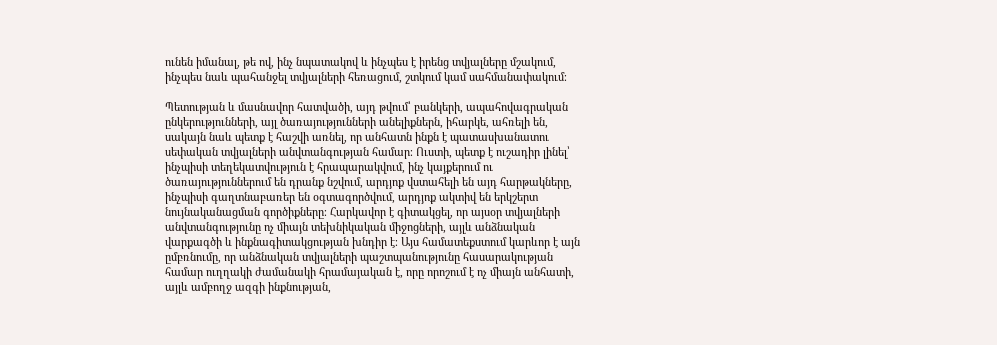ունեն իմանալ, թե ով, ինչ նպատակով և ինչպես է իրենց տվյալները մշակում, ինչպես նաև պահանջել տվյալների հեռացում, շտկում կամ սահմանափակում։

Պետության և մասնավոր հատվածի, այդ թվում՝ բանկերի, ապահովագրական ընկերությունների, այլ ծառայությունների անելիքներն, իհարկե, ահռելի են, սակայն նաև պետք է հաշվի առնել, որ անհատն ինքն է պատասխանատու սեփական տվյալների անվտանգության համար։ Ուստի, պետք է ուշադիր լինել՝ ինչպիսի տեղեկատվություն է հրապարակվում, ինչ կայքերում ու ծառայություններում են դրանք նշվում, արդյոք վստահելի են այդ հարթակները, ինչպիսի գաղտնաբառեր են օգտագործվում, արդյոք ակտիվ են երկշերտ նույնականացման գործիքները։ Հարկավոր է գիտակցել, որ այսօր տվյալների անվտանգությունը ոչ միայն տեխնիկական միջոցների, այլև անձնական վարքագծի և ինքնագիտակցության խնդիր է։ Այս համատեքստում կարևոր է այն ըմբռնումը, որ անձնական տվյալների պաշտպանությունը հասարակության համար ուղղակի ժամանակի հրամայական է, որը որոշում է ոչ միայն անհատի, այլև ամբողջ ազգի ինքնության,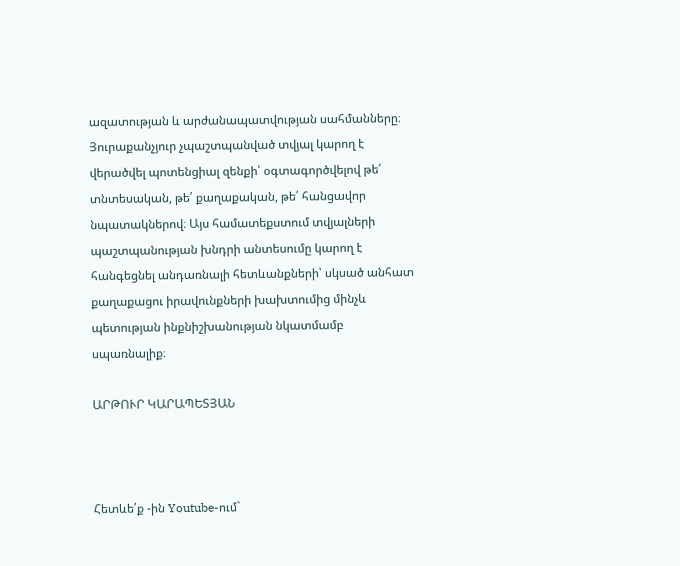ազատության և արժանապատվության սահմանները։ Յուրաքանչյուր չպաշտպանված տվյալ կարող է վերածվել պոտենցիալ զենքի՝ օգտագործվելով թե՛ տնտեսական, թե՛ քաղաքական, թե՛ հանցավոր նպատակներով։ Այս համատեքստում տվյալների պաշտպանության խնդրի անտեսումը կարող է հանգեցնել անդառնալի հետևանքների՝ սկսած անհատ քաղաքացու իրավունքների խախտումից մինչև պետության ինքնիշխանության նկատմամբ սպառնալիք։

ԱՐԹՈՒՐ ԿԱՐԱՊԵՏՅԱՆ



Հետևե՛ք -ին Youtube-ում`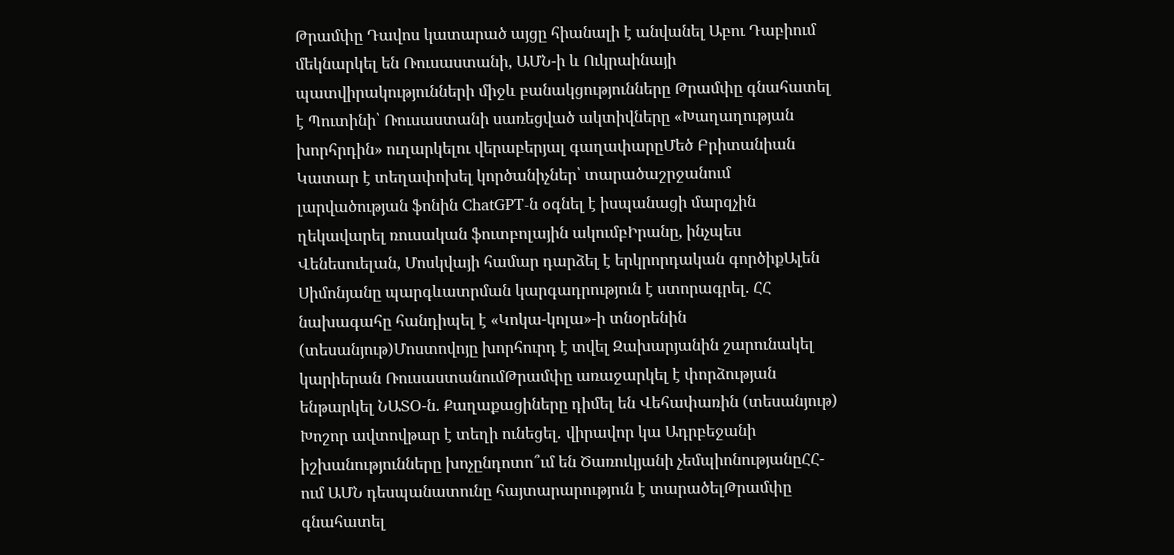Թրամփը Դավոս կատարած այցը հիանալի է անվանել Աբու Դաբիում մեկնարկել են Ռուսաստանի, ԱՄՆ-ի և Ուկրաինայի պատվիրակությունների միջև բանակցությունները Թրամփը գնահատել է Պուտինի՝ Ռուսաստանի սառեցված ակտիվները «Խաղաղության խորհրդին» ուղարկելու վերաբերյալ գաղափարըՄեծ Բրիտանիան Կատար է տեղափոխել կործանիչներ՝ տարածաշրջանում լարվածության ֆոնին ChatGPT-ն օգնել է իսպանացի մարզչին ղեկավարել ռուսական ֆուտբոլային ակումբԻրանը, ինչպես Վենեսուելան, Մոսկվայի համար դարձել է երկրորդական գործիքԱլեն Սիմոնյանը պարգևատրման կարգադրություն է ստորագրել. ՀՀ նախագահը հանդիպել է «Կոկա-կոլա»-ի տնօրենին (տեսանյութ)Մոստովոյը խորհուրդ է տվել Զախարյանին շարունակել կարիերան ՌուսաստանումԹրամփը առաջարկել է փորձության ենթարկել ՆԱՏՕ-ն. Քաղաքացիները դիմել են Վեհափառին (տեսանյութ) Խոշոր ավտովթար է տեղի ունեցել․ վիրավոր կա Ադրբեջանի իշխանությունները խոչընդոտո՞ւմ են Ծառուկյանի չեմպիոնությանըՀՀ-ում ԱՄՆ դեսպանատունը հայտարարություն է տարածելԹրամփը գնահատել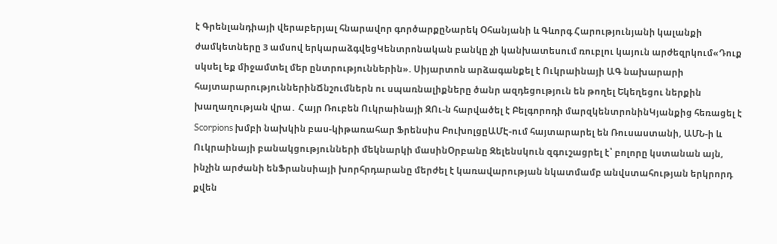է Գրենլանդիայի վերաբերյալ հնարավոր գործարքըՆարեկ Օհանյանի և Գևորգ Հարությունյանի կալանքի ժամկետները 3 ամսով երկարաձգվեցԿենտրոնական բանկը չի կանխատեսում ռուբլու կայուն արժեզրկում«Դուք սկսել եք միջամտել մեր ընտրություններին». Սիյարտոն արձագանքել է Ուկրաինայի ԱԳ նախարարի հայտարարություններինՃնշումներն ու սպառնալիքները ծանր ազդեցություն են թողել Եկեղեցու ներքին խաղաղության վրա․ Հայր Ռուբեն Ուկրաինայի ԶՈւ-ն հարվածել է Բելգորոդի մարզկենտրոնինԿյանքից հեռացել է Scorpions խմբի նախկին բաս-կիթառահար Ֆրենսիս ԲուխոլցըԱՄԷ-ում հայտարարել են Ռուսաստանի, ԱՄՆ-ի և Ուկրաինայի բանակցությունների մեկնարկի մասինՕրբանը Զելենսկուն զգուշացրել է՝ բոլորը կստանան այն, ինչին արժանի ենՖրանսիայի խորհրդարանը մերժել է կառավարության նկատմամբ անվստահության երկրորդ քվեն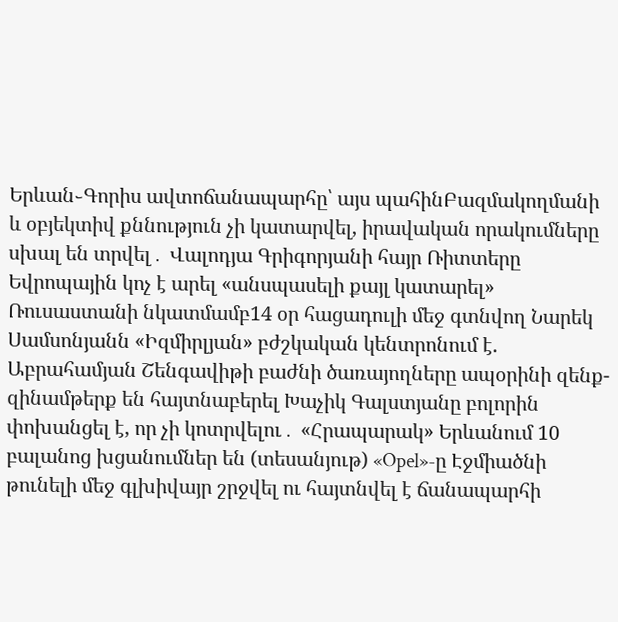Երևան֊Գորիս ավտոճանապարհը՝ այս պահինԲազմակողմանի և օբյեկտիվ քննություն չի կատարվել, իրավական որակումները սխալ են տրվել․ Վալոդյա Գրիգորյանի հայր Ռիտտերը Եվրոպային կոչ է արել «անսպասելի քայլ կատարել» Ռուսաստանի նկատմամբ14 օր հացադուլի մեջ գտնվող Նարեկ Սամսոնյանն «Իզմիրլյան» բժշկական կենտրոնում է. Աբրահամյան Շենգավիթի բաժնի ծառայողները ապօրինի զենք-զինամթերք են հայտնաբերել Խաչիկ Գալստյանը բոլորին փոխանցել է, որ չի կոտրվելու․ «Հրապարակ» Երևանում 10 բալանոց խցանումներ են (տեսանյութ) «Opel»-ը Էջմիածնի թունելի մեջ գլխիվայր շրջվել ու հայտնվել է ճանապարհի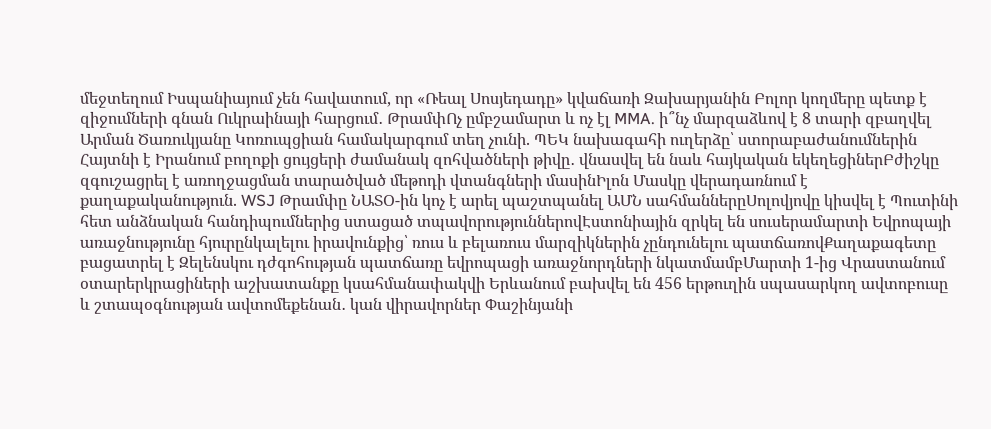մեջտեղում Իսպանիայում չեն հավատում, որ «Ռեալ Սոսյեդադը» կվաճառի Զախարյանին Բոլոր կողմերը պետք է զիջումների գնան Ուկրաինայի հարցում․ ԹրամփՈչ ըմբշամարտ և ոչ էլ MMA. ի՞նչ մարզաձևով է 8 տարի զբաղվել Արման Ծառուկյանը Կոռուպցիան համակարգում տեղ չունի. ՊԵԿ նախագահի ուղերձը՝ ստորաբաժանումներին Հայտնի է Իրանում բողոքի ցույցերի ժամանակ զոհվածների թիվը․ վնասվել են նաև հայկական եկեղեցիներԲժիշկը զգուշացրել է առողջացման տարածված մեթոդի վտանգների մասինԻլոն Մասկը վերադառնում է քաղաքականություն. WSJ Թրամփը ՆԱՏՕ-ին կոչ է արել պաշտպանել ԱՄՆ սահմաններըՍոլովյովը կիսվել է Պուտինի հետ անձնական հանդիպումներից ստացած տպավորություններովԷստոնիային զրկել են սուսերամարտի Եվրոպայի առաջնությունը հյուրընկալելու իրավունքից՝ ռուս և բելառուս մարզիկներին չընդունելու պատճառովՔաղաքագետը բացատրել է Զելենսկու դժգոհության պատճառը եվրոպացի առաջնորդների նկատմամբՄարտի 1-ից Վրաստանում օտարերկրացիների աշխատանքը կսահմանափակվի Երևանում բախվել են 456 երթուղին սպասարկող ավտոբուսը և շտապօգնության ավտոմեքենան․ կան վիրավորներ Փաշինյանի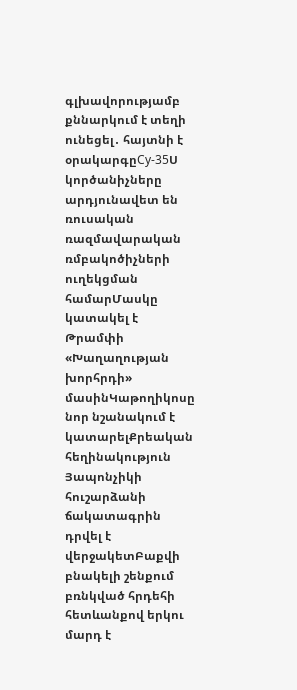գլխավորությամբ քննարկում է տեղի ունեցել․ հայտնի է օրակարգըСу-35Ս կործանիչները արդյունավետ են ռուսական ռազմավարական ռմբակոծիչների ուղեկցման համարՄասկը կատակել է Թրամփի «Խաղաղության խորհրդի» մասինԿաթողիկոսը նոր նշանակում է կատարելՔրեական հեղինակություն Յապոնչիկի հուշարձանի ճակատագրին դրվել է վերջակետԲաքվի բնակելի շենքում բռնկված հրդեհի հետևանքով երկու մարդ է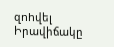զnhվել Իրավիճակը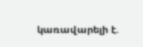կառավարելի է.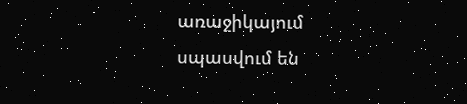առաջիկայում սպասվում են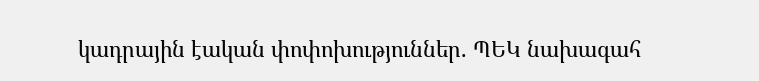կադրային էական փոփոխություններ. ՊԵԿ նախագահ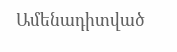Ամենադիտված